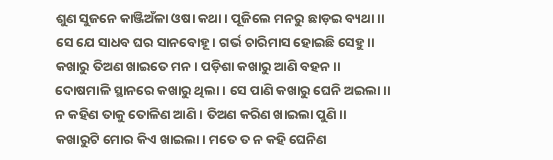ଶୁଣ ସୁଜନେ କାଞ୍ଜିଅଁଳା ଓଷା କଥା। ପୂଜିଲେ ମନରୁ ଛାଡ଼ଇ ବ୍ୟଥା।।
ସେ ଯେ ସାଧବ ଘର ସାନବୋହୂ। ଗର୍ଭ ଚାରିମାସ ହୋଇଛି ସେହୁ।।
କଖାରୁ ତିଅଣ ଖାଇତେ ମନ। ପଡ଼ିଶା କଖାରୁ ଆଣି ବହନ।।
ଦୋଷମାଳି ସ୍ଥାନରେ କଖାରୁ ଥିଲା। ସେ ପାଣି କଖାରୁ ଘେନି ଅଇଲା।।
ନ କହିଣ ତାକୁ ତୋଳିଣ ଆଣି। ତିଅଣ କରିଣ ଖାଇଲା ପୁଣି।।
କଖାରୁଟି ମୋର କିଏ ଖାଇଲା। ମତେ ତ ନ କହି ଘେନିଣ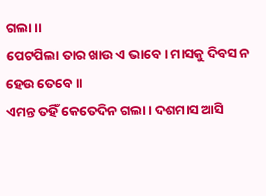ଗଲା।।
ପେଟପିଲା ତାର ଖାଉ ଏ ଭାବେ। ମାସକୁ ଦିବସ ନ ହେଉ ତେବେ।।
ଏମନ୍ତ ତହିଁ କେତେଦିନ ଗଲା। ଦଶମାସ ଆସି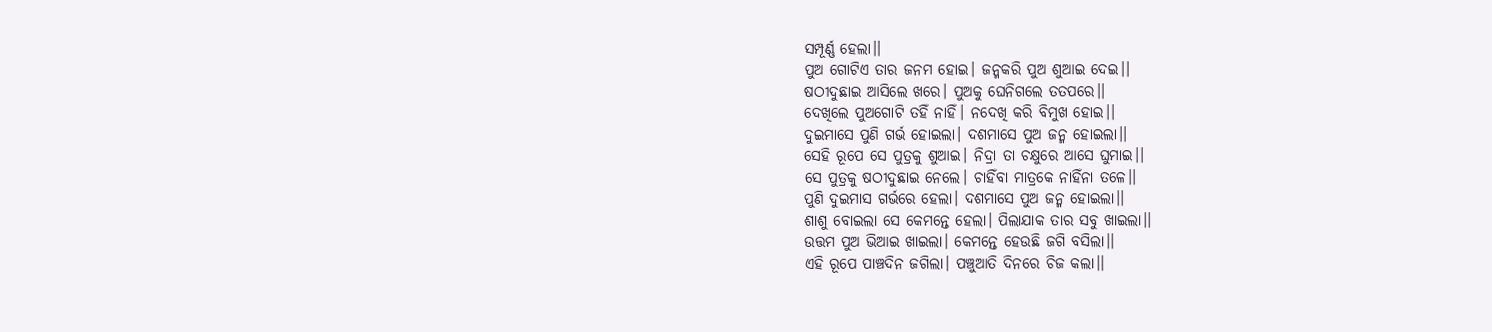ସମ୍ପୂର୍ଣ୍ଣ ହେଲା।।
ପୁଅ ଗୋଟିଏ ତାର ଜନମ ହୋଇ। ଜନ୍ମକରି ପୁଅ ଶୁଆଇ ଦେଇ।।
ଷଠୀଦୁଛାଇ ଆସିଲେ ଖରେ। ପୁଅକୁ ଘେନିଗଲେ ତତପରେ।।
ଦେଖିଲେ ପୁଅଗୋଟି ତହିଁ ନାହିଁ। ନଦେଖି କରି ବିମୁଖ ହୋଇ।।
ଦୁଇମାସେ ପୁଣି ଗର୍ଭ ହୋଇଲା। ଦଶମାସେ ପୁଅ ଜନ୍ମ ହୋଇଲା।।
ସେହି ରୂପେ ସେ ପୁତ୍ରକୁ ଶୁଆଇ। ନିଦ୍ରା ତା ଚକ୍ଷୁରେ ଆସେ ଘୁମାଇ।।
ସେ ପୁତ୍ରକୁ ଷଠୀଦୁଛାଇ ନେଲେ। ଚାହିଁବା ମାତ୍ରକେ ନାହିଁନା ତଳେ।।
ପୁଣି ଦୁଇମାସ ଗର୍ଭରେ ହେଲା। ଦଶମାସେ ପୁଅ ଜନ୍ମ ହୋଇଲା।।
ଶାଶୁ ବୋଇଲା ସେ କେମନ୍ତେ ହେଲା। ପିଲାଯାକ ତାର ସବୁ ଖାଇଲା।।
ଉତ୍ତମ ପୁଅ ଭିଆଇ ଖାଇଲା। କେମନ୍ତେ ହେଉଛି ଜଗି ବସିଲା।।
ଏହି ରୂପେ ପାଞ୍ଚଦିନ ଜଗିଲା। ପଞ୍ଚୁଆତି ଦିନରେ ଚିଜ କଲା।।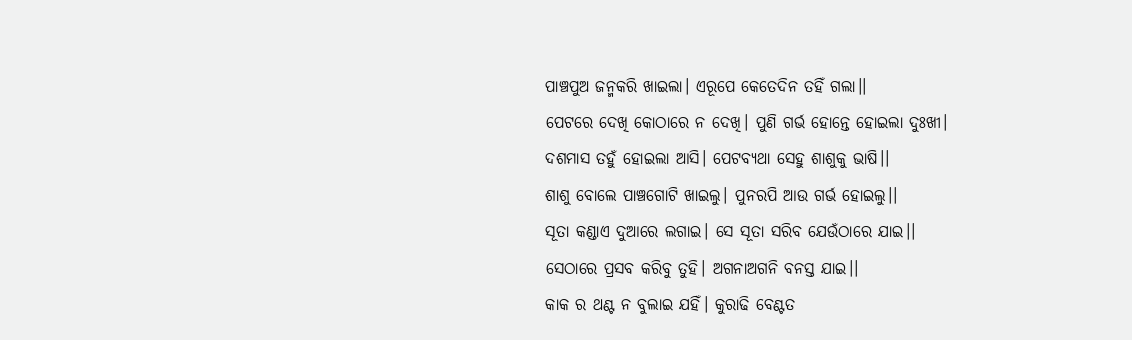ପାଞ୍ଚପୁଅ ଜନ୍ମକରି ଖାଇଲା। ଏରୂପେ କେତେଦିନ ତହିଁ ଗଲା।।
ପେଟରେ ଦେଖି କୋଠାରେ ନ ଦେଖି। ପୁଣି ଗର୍ଭ ହୋନ୍ତେ ହୋଇଲା ଦୁଃଖୀ।
ଦଶମାସ ତହୁଁ ହୋଇଲା ଆସି। ପେଟବ୍ୟଥା ସେହୁ ଶାଶୁକୁ ଭାଷି।।
ଶାଶୁ ବୋଲେ ପାଞ୍ଚଗୋଟି ଖାଇଲୁ। ପୁନରପି ଆଉ ଗର୍ଭ ହୋଇଲୁ।।
ସୂତା କଣ୍ଡାଏ ଦୁଆରେ ଲଗାଇ। ସେ ସୂତା ସରିବ ଯେଉଁଠାରେ ଯାଇ।।
ସେଠାରେ ପ୍ରସବ କରିବୁ ତୁହି। ଅଗନାଅଗନି ବନସ୍ତ ଯାଇ।।
କାକ ର ଥଣ୍ଟ ନ ବୁଲାଇ ଯହିଁ। କୁରାଢି ବେଣ୍ଟତ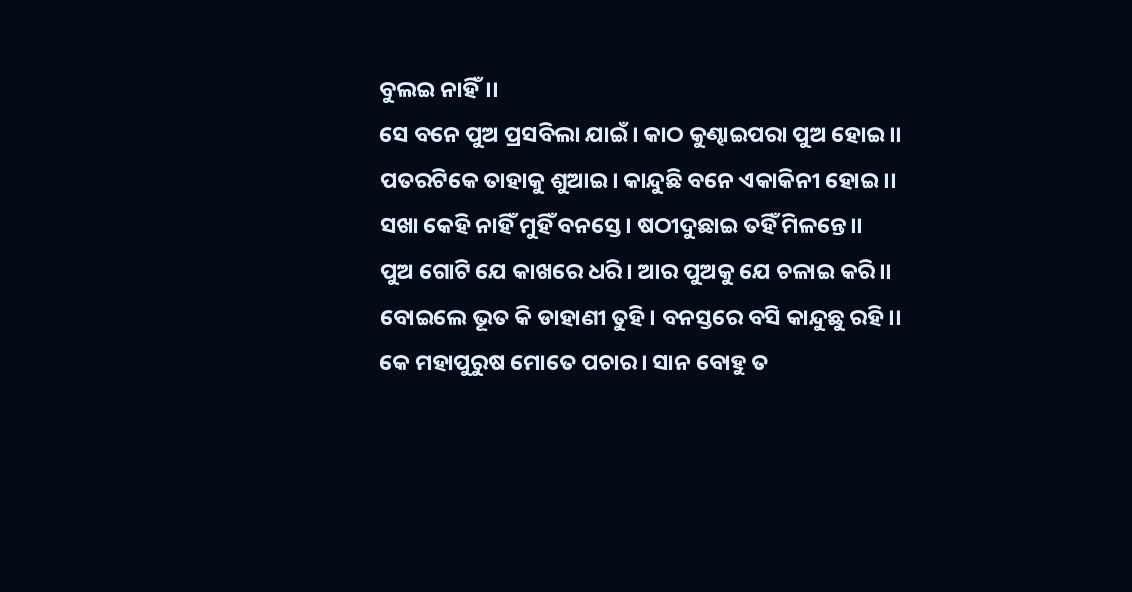ବୁଲଇ ନାହିଁ।।
ସେ ବନେ ପୁଅ ପ୍ରସବିଲା ଯାଇଁ। କାଠ କୁଣ୍ଢାଇପରା ପୁଅ ହୋଇ।।
ପତରଟିକେ ତାହାକୁ ଶୁଆଇ। କାନ୍ଦୁଛି ବନେ ଏକାକିନୀ ହୋଇ ।।
ସଖା କେହି ନାହିଁ ମୁହିଁ ବନସ୍ତେ। ଷଠୀଦୁଛାଇ ତହିଁ ମିଳନ୍ତେ।।
ପୁଅ ଗୋଟି ଯେ କାଖରେ ଧରି। ଆର ପୁଅକୁ ଯେ ଚଳାଇ କରି।।
ବୋଇଲେ ଭୂତ କି ଡାହାଣୀ ତୁହି। ବନସ୍ତରେ ବସି କାନ୍ଦୁଛୁ ରହି।।
କେ ମହାପୁରୁଷ ମୋତେ ପଚାର। ସାନ ବୋହୁ ତ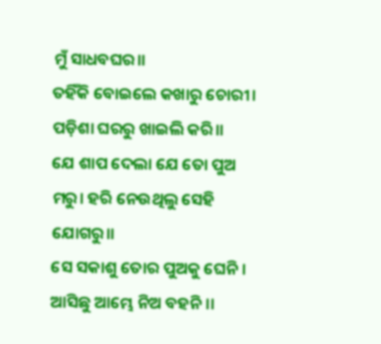ମୁଁ ସାଧବଘର।।
ତହିଁକି ବୋଇଲେ କଖାରୁ ଚୋରୀ। ପଡ଼ିଶା ଘରରୁ ଖାଇଲି କରି।।
ଯେ ଶାପ ଦେଲା ଯେ ତୋ ପୁଅ ମରୁ। ହରି ନେଉଥିଲୁ ସେହି ଯୋଗରୁ।।
ସେ ସକାଶୁ ତୋର ପୁଅକୁ ଘେନି। ଆସିଛୁ ଆମ୍ଭେ ନିଅ ବହନି।।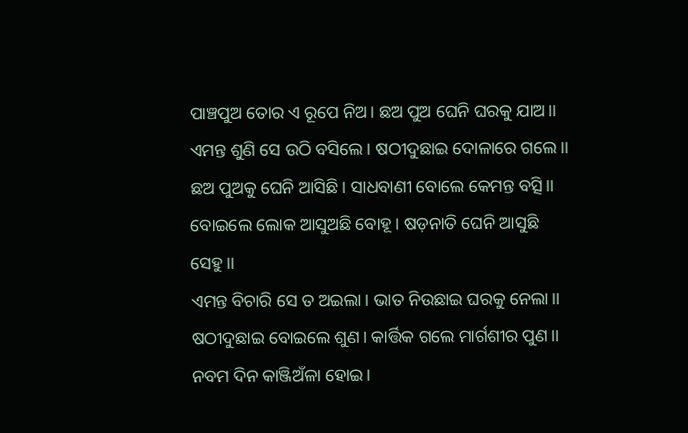ପାଞ୍ଚପୁଅ ତୋର ଏ ରୂପେ ନିଅ। ଛଅ ପୁଅ ଘେନି ଘରକୁ ଯାଅ।।
ଏମନ୍ତ ଶୁଣି ସେ ଉଠି ବସିଲେ। ଷଠୀଦୁଛାଇ ଦୋଳାରେ ଗଲେ।।
ଛଅ ପୁଅକୁ ଘେନି ଆସିଛି। ସାଧବାଣୀ ବୋଲେ କେମନ୍ତ ବତ୍ସି।।
ବୋଇଲେ ଲୋକ ଆସୁଅଛି ବୋହୂ। ଷଡ଼ନାତି ଘେନି ଆସୁଛି ସେହୁ।।
ଏମନ୍ତ ବିଚାରି ସେ ତ ଅଇଲା। ଭାତ ନିଉଛାଇ ଘରକୁ ନେଲା।।
ଷଠୀଦୁଛାଇ ବୋଇଲେ ଶୁଣ। କାର୍ତ୍ତିକ ଗଲେ ମାର୍ଗଶୀର ପୁଣ।।
ନବମ ଦିନ କାଞ୍ଜିଅଁଳା ହୋଇ।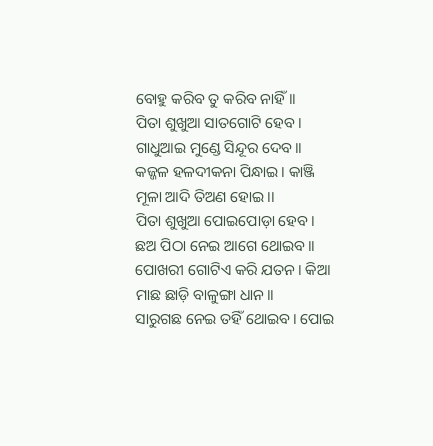ବୋହୁ କରିବ ତୁ କରିବ ନାହିଁ।।
ପିତା ଶୁଖୁଆ ସାତଗୋଟି ହେବ। ଗାଧୁଆଇ ମୁଣ୍ଡେ ସିନ୍ଦୂର ଦେବ।।
କଜ୍ଜଳ ହଳଦୀକନା ପିନ୍ଧାଇ। କାଞ୍ଜି ମୂଳା ଆଦି ତିଅଣ ହୋଇ।।
ପିତା ଶୁଖୁଆ ପୋଇପୋଡ଼ା ହେବ। ଛଅ ପିଠା ନେଇ ଆଗେ ଥୋଇବ।।
ପୋଖରୀ ଗୋଟିଏ କରି ଯତନ। କିଆ ମାଛ ଛାଡ଼ି ବାଳୁଙ୍ଗା ଧାନ।।
ସାରୁଗଛ ନେଇ ତହିଁ ଥୋଇବ। ପୋଇ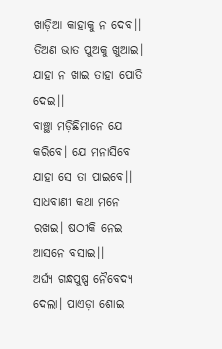ଖାଡ଼ିଆ କାହାକୁ ନ ଦେବ।।
ତିଅଣ ଭାତ ପୁଅକୁ ଖୁଆଇ। ଯାହା ନ ଖାଇ ତାହା ପୋତି ଦେଇ।।
ବାଞ୍ଛା ମଡ଼ିଛିମାନେ ଯେ କରିବେ। ଯେ ମନାସିବେ ଯାହା ସେ ତା ପାଇବେ।।
ସାଧବାଣୀ କଥା ମନେ ରଖଇ। ଷଠୀକି ନେଇ ଆସନେ ବସାଇ।।
ଅର୍ଘ୍ୟ ଗନ୍ଧପୁଷ୍ପ ନୈବେଦ୍ୟ ଦେଲା। ପାଏଡ଼ା ଶୋଇ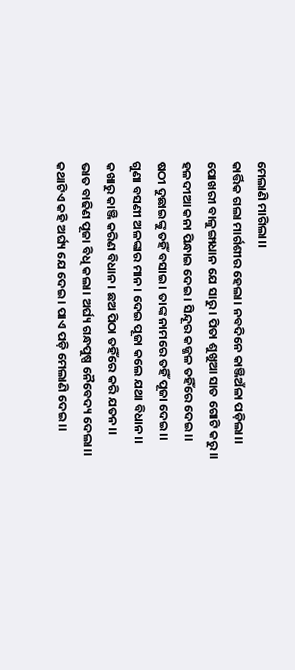ମେଲାଣି ମାଗିଲା।।
କାର୍ତ୍ତିକ ଗଲା ମାର୍ଗଶୀର ହେଲା। ନବଦିନେ କାଞ୍ଜିଅଁଳା ପଡ଼ିଲା।।
ପୋଖରୀ ବାଳୁଙ୍ଗାଧାନ ଯେ ସାରୁ। ପିତା ଶୁଖୁଆ ସାତ ଗୋଟି କରୁ।।
ହଳଦୀଆ କନା ପିନ୍ଧାଇ ଦେଇ। ସିନ୍ଦୂର କଜ୍ଜଳ ତହିଁରେ ଦେଇ।।
ଷଠୀ ଦୁଛାଇଙ୍କୁ ତହିଁ ବସାଇ। ତାଙ୍କ ନାମରେ ତହିଁ ପୂଜା ଦେଇ।।
ଗୁଣା ବସଣୀ ଅଳଙ୍କାର ମାନ। ଦେଇ ପୂଜା କଲେ ଯଥା ବିଧାନ।।
କଖାରୁ କାଞ୍ଜି କରିଣ ବିଧାନ। ଛଅ ପିଠା ତହିଁରେ କରି ଯତନ।।
ଭାତ ବାଢିଣ ପୂଜା ବିଧି କଲା। ଅର୍ଘ୍ୟ ଗନ୍ଧପୁଷ୍ପ ନୈବେଦ୍ୟ ଦେଲା।।
କଥାଟିଏ କହି ଅର୍ଘ୍ୟ ଯେ ଦେଇ। ପାଏ ପଡ଼ି ମେଲାଣି ଦେଇ।।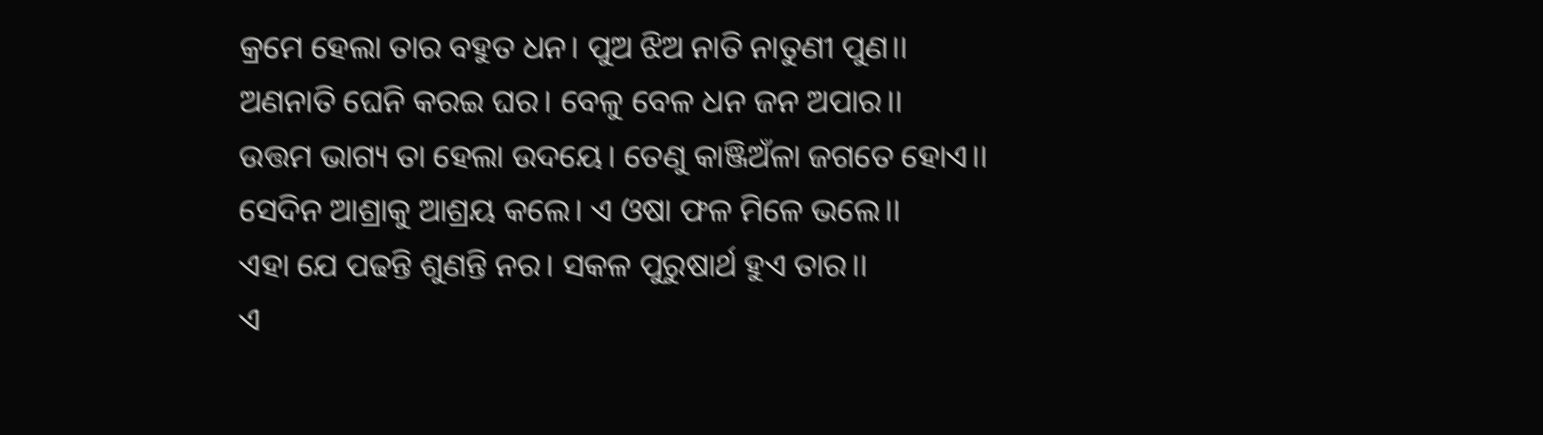କ୍ରମେ ହେଲା ତାର ବହୁତ ଧନ। ପୁଅ ଝିଅ ନାତି ନାତୁଣୀ ପୁଣ।।
ଅଣନାତି ଘେନି କରଇ ଘର। ବେଳୁ ବେଳ ଧନ ଜନ ଅପାର।।
ଉତ୍ତମ ଭାଗ୍ୟ ତା ହେଲା ଉଦୟେ। ତେଣୁ କାଞ୍ଜିଅଁଳା ଜଗତେ ହୋଏ।।
ସେଦିନ ଆଶ୍ରାକୁ ଆଶ୍ରୟ କଲେ। ଏ ଓଷା ଫଳ ମିଳେ ଭଲେ।।
ଏହା ଯେ ପଢନ୍ତି ଶୁଣନ୍ତି ନର। ସକଳ ପୁରୁଷାର୍ଥ ହୁଏ ତାର।।
ଏ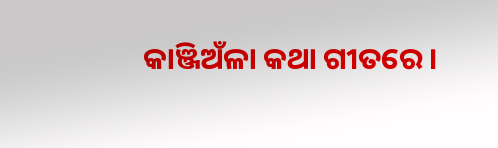କାଞ୍ଜିଅଁଳା କଥା ଗୀତରେ।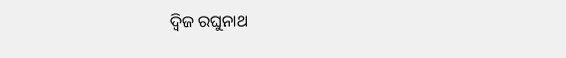ଦ୍ୱିଜ ରଘୁନାଥ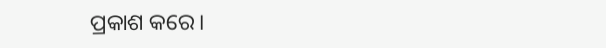ପ୍ରକାଶ କରେ।